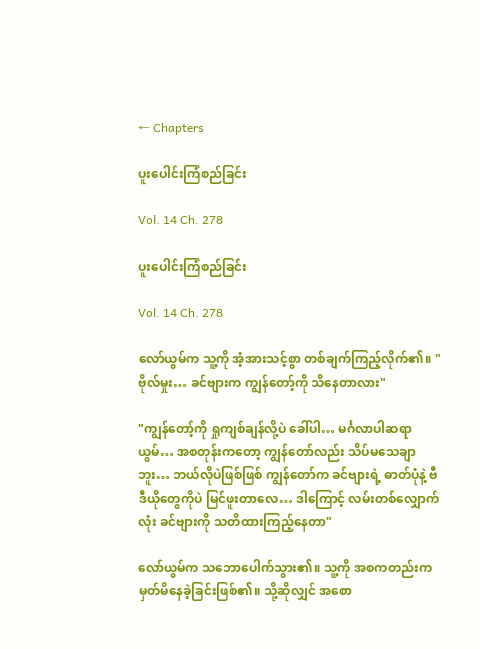← Chapters

ပူးပေါင်းကြံစည်ခြင်း

Vol. 14 Ch. 278

ပူးပေါင်းကြံစည်ခြင်း

Vol. 14 Ch. 278

လော်ယွမ်က သူ့ကို အံ့အားသင့်စွာ တစ်ချက်ကြည့်လိုက်၏။ "ဗိုလ်မှုး… ခင်ဗျားက ကျွန်တော့်ကို သိနေတာလား"

"ကျွန်တော့်ကို ရှုကျစ်ချန်လို့ပဲ ခေါ်ပါ… မင်္ဂလာပါဆရာယွမ်… အစတုန်းကတော့ ကျွန်တော်လည်း သိပ်မသေချာဘူး… ဘယ်လိုပဲဖြစ်ဖြစ် ကျွန်တော်က ခင်ဗျားရဲ့ ဓာတ်ပုံနဲ့ ဗီဒီယိုတွေကိုပဲ မြင်ဖူးတာလေ… ဒါကြောင့် လမ်းတစ်လျှောက်လုံး ခင်ဗျားကို သတိထားကြည့်နေတာ"

လော်ယွမ်က သဘောပေါက်သွား၏။ သူ့ကို အစကတည်းက မှတ်မိနေခဲ့ခြင်းဖြစ်၏။ သို့ဆိုလျှင် အစော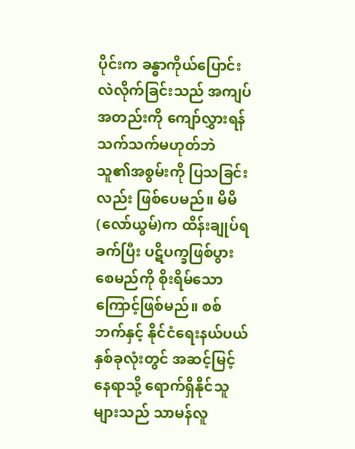ပိုင်းက ခန္ဓာကိုယ်ပြောင်းလဲလိုက်ခြင်းသည် အကျပ်အတည်းကို ကျော်လွှားရန်သက်သက်မဟုတ်ဘဲ သူ၏အစွမ်းကို ပြသခြင်းလည်း ဖြစ်ပေမည်။ မိမိ(လော်ယွမ်)က ထိန်းချုပ်ရခက်ပြီး ပဋိပက္ခဖြစ်ပွားစေမည်ကို စိုးရိမ်သောကြောင့်ဖြစ်မည်။ စစ်ဘက်နှင့် နိုင်ငံရေးနယ်ပယ်နှစ်ခုလုံးတွင် အဆင့်မြင့်နေရာသို့ ရောက်ရှိနိုင်သူများသည် သာမန်လူ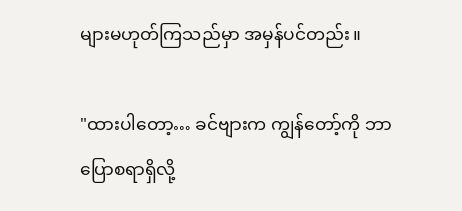များမဟုတ်ကြသည်မှာ အမှန်ပင်တည်း။

"ထားပါတော့… ခင်ဗျားက ကျွန်တော့်ကို ဘာပြောစရာရှိလို့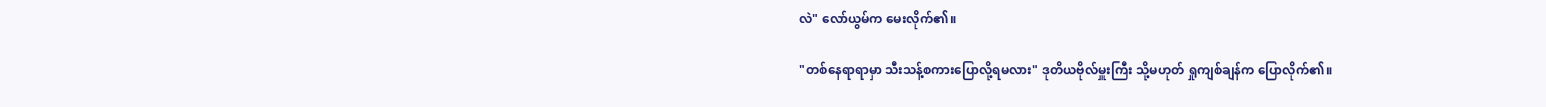လဲ" လော်ယွမ်က မေးလိုက်၏။

"တစ်နေရာရာမှာ သီးသန့်စကားပြောလို့ရမလား" ဒုတိယဗိုလ်မှူးကြီး သို့မဟုတ် ရှုကျစ်ချန်က ပြောလိုက်၏။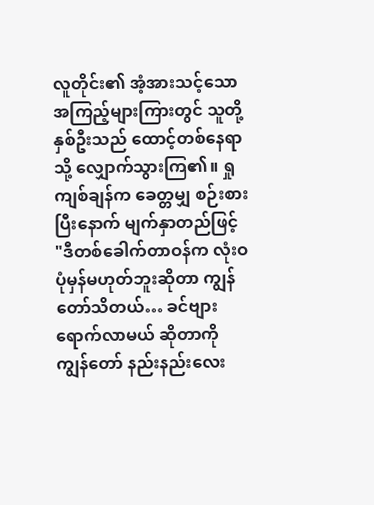လူတိုင်း၏ အံ့အားသင့်သော အကြည့်များကြားတွင် သူတို့နှစ်ဦးသည် ထောင့်တစ်နေရာသို့ လျှောက်သွားကြ၏။ ရှုကျစ်ချန်က ခေတ္တမျှ စဉ်းစားပြီးနောက် မျက်နှာတည်ဖြင့် "ဒီတစ်ခေါက်တာဝန်က လုံးဝပုံမှန်မဟုတ်ဘူးဆိုတာ ကျွန်တော်သိတယ်… ခင်ဗျားရောက်လာမယ် ဆိုတာကို ကျွန်တော် နည်းနည်းလေး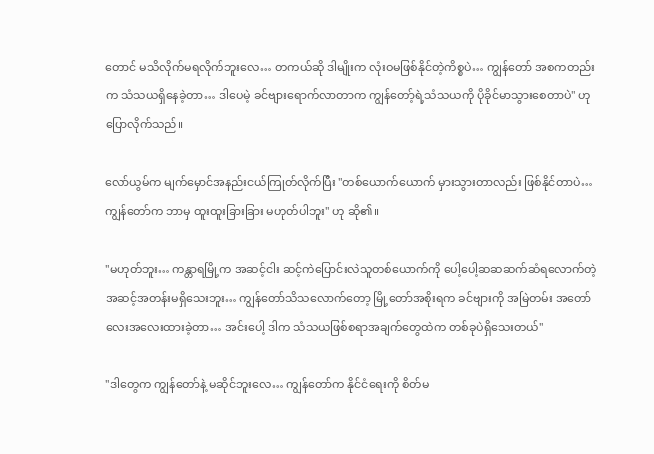တောင် မသိလိုက်မရလိုက်ဘူးလေ… တကယ်ဆို ဒါမျိုးက လုံးဝမဖြစ်နိုင်တဲ့ကိစ္စပဲ… ကျွန်တော် အစကတည်းက သံသယရှိနေခဲ့တာ… ဒါပေမဲ့ ခင်ဗျားရောက်လာတာက ကျွန်တော့်ရဲ့သံသယကို ပိုခိုင်မာသွားစေတာပဲ" ဟု ပြောလိုက်သည်။

လော်ယွမ်က မျက်မှောင်အနည်းငယ်ကြုတ်လိုက်ပြီး "တစ်ယောက်ယောက် မှားသွားတာလည်း ဖြစ်နိုင်တာပဲ… ကျွန်တော်က ဘာမှ ထူးထူးခြားခြား မဟုတ်ပါဘူး" ဟု ဆို၏။

"မဟုတ်ဘူး… ကန္တာရမြို့က အဆင့်ငါး ဆင့်ကဲပြောင်းလဲသူတစ်ယောက်ကို ပေါ့ပေါ့ဆဆဆက်ဆံရလောက်တဲ့ အဆင့်အတန်းမရှိသေးဘူး… ကျွန်တော်သိသလောက်တော့ မြို့တော်အစိုးရက ခင်ဗျားကို အမြဲတမ်း အတော်လေးအလေးထားခဲ့တာ… အင်းပေါ့ ဒါက သံသယဖြစ်စရာအချက်တွေထဲက တစ်ခုပဲရှိသေးတယ်"

"ဒါတွေက ကျွန်တော်နဲ့ မဆိုင်ဘူးလေ… ကျွန်တော်က နိုင်ငံရေးကို စိတ်မ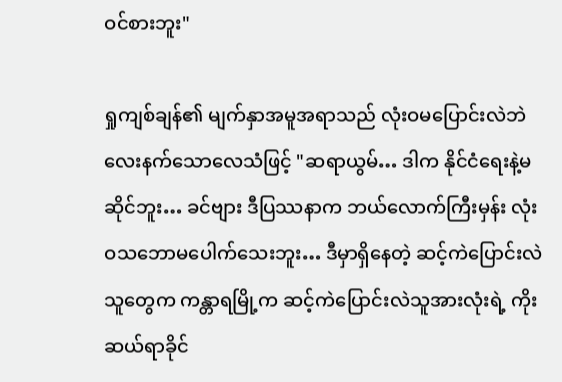ဝင်စားဘူး"

ရှုကျစ်ချန်၏ မျက်နှာအမူအရာသည် လုံးဝမပြောင်းလဲဘဲ လေးနက်သောလေသံဖြင့် "ဆရာယွမ်… ဒါက နိုင်ငံရေးနဲ့မဆိုင်ဘူး… ခင်ဗျား ဒီပြဿနာက ဘယ်လောက်ကြီးမှန်း လုံးဝသဘောမပေါက်သေးဘူး… ဒီမှာရှိနေတဲ့ ဆင့်ကဲပြောင်းလဲသူတွေက ကန္တာရမြို့က ဆင့်ကဲပြောင်းလဲသူအားလုံးရဲ့ ကိုးဆယ်ရာခိုင်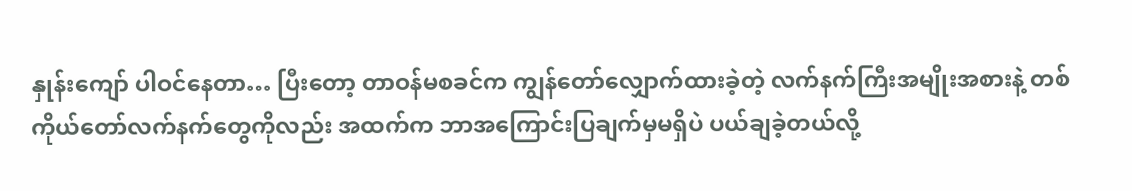နှုန်းကျော် ပါဝင်နေတာ… ပြီးတော့ တာဝန်မစခင်က ကျွန်တော်လျှောက်ထားခဲ့တဲ့ လက်နက်ကြီးအမျိုးအစားနဲ့ တစ်ကိုယ်တော်လက်နက်တွေကိုလည်း အထက်က ဘာအကြောင်းပြချက်မှမရှိပဲ ပယ်ချခဲ့တယ်လို့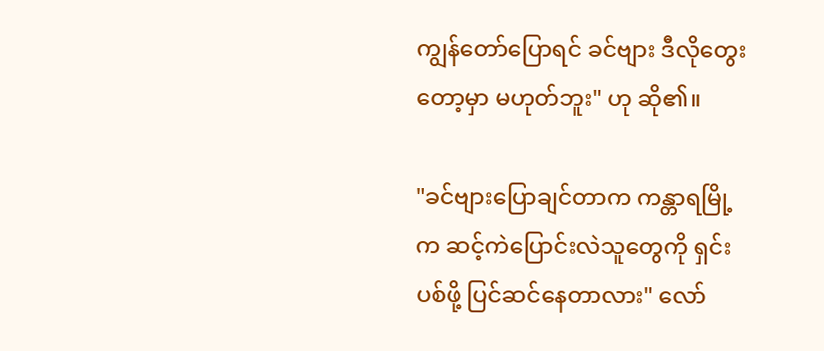ကျွန်တော်ပြောရင် ခင်ဗျား ဒီလိုတွေးတော့မှာ မဟုတ်ဘူး" ဟု ဆို၏။

"ခင်ဗျားပြောချင်တာက ကန္တာရမြို့က ဆင့်ကဲပြောင်းလဲသူတွေကို ရှင်းပစ်ဖို့ ပြင်ဆင်နေတာလား" လော်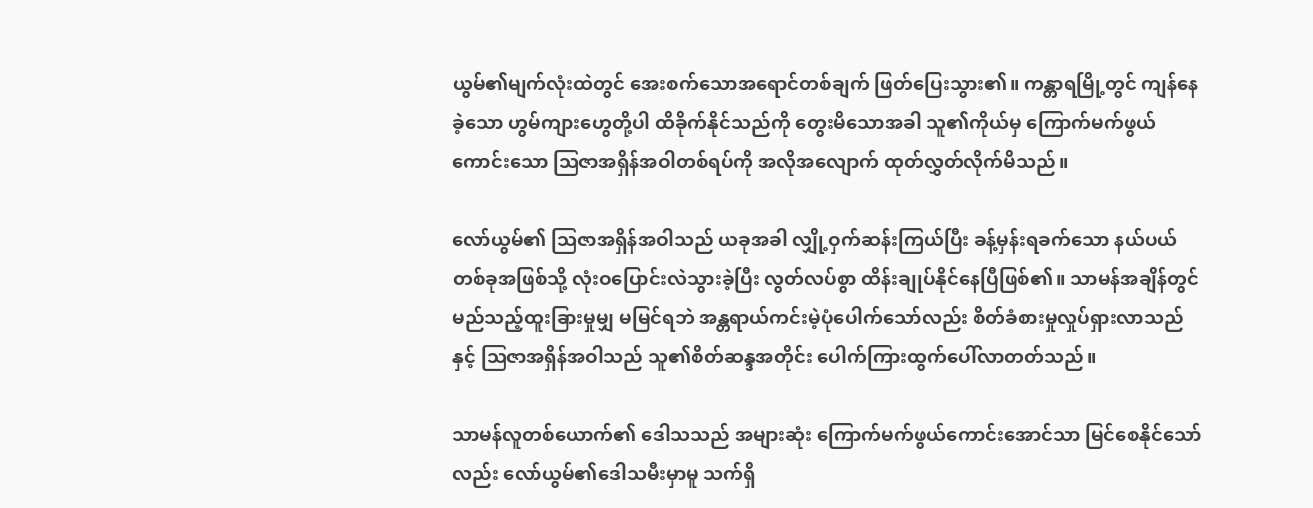ယွမ်၏မျက်လုံးထဲတွင် အေးစက်သောအရောင်တစ်ချက် ဖြတ်ပြေးသွား၏။ ကန္တာရမြို့တွင် ကျန်နေခဲ့သော ဟွမ်ကျားဟွေတို့ပါ ထိခိုက်နိုင်သည်ကို တွေးမိသောအခါ သူ၏ကိုယ်မှ ကြောက်မက်ဖွယ်ကောင်းသော ဩဇာအရှိန်အဝါတစ်ရပ်ကို အလိုအလျောက် ထုတ်လွှတ်လိုက်မိသည်။

လော်ယွမ်၏ ဩဇာအရှိန်အဝါသည် ယခုအခါ လျှို့ဝှက်ဆန်းကြယ်ပြီး ခန့်မှန်းရခက်သော နယ်ပယ်တစ်ခုအဖြစ်သို့ လုံးဝပြောင်းလဲသွားခဲ့ပြီး လွတ်လပ်စွာ ထိန်းချုပ်နိုင်နေပြီဖြစ်၏။ သာမန်အချိန်တွင် မည်သည့်ထူးခြားမှုမျှ မမြင်ရဘဲ အန္တရာယ်ကင်းမဲ့ပုံပေါက်သော်လည်း စိတ်ခံစားမှုလှုပ်ရှားလာသည်နှင့် ဩဇာအရှိန်အဝါသည် သူ၏စိတ်ဆန္ဒအတိုင်း ပေါက်ကြားထွက်ပေါ်လာတတ်သည်။

သာမန်လူတစ်ယောက်၏ ဒေါသသည် အများဆုံး ကြောက်မက်ဖွယ်ကောင်းအောင်သာ မြင်စေနိုင်သော်လည်း လော်ယွမ်၏ဒေါသမီးမှာမူ သက်ရှိ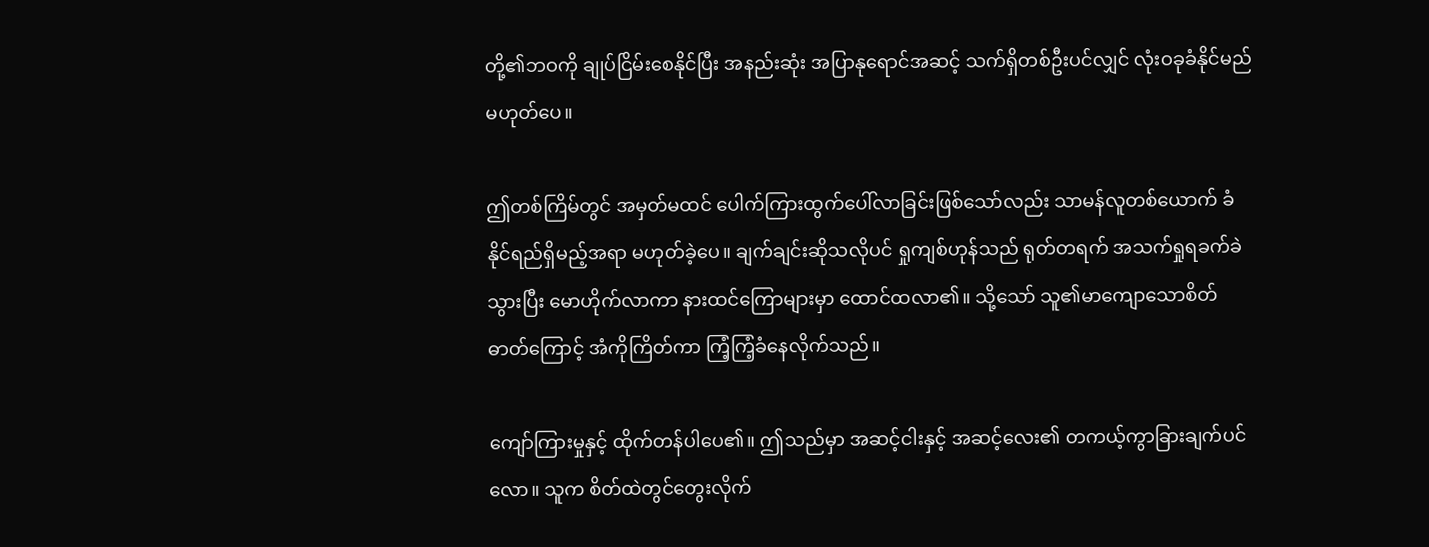တို့၏ဘဝကို ချုပ်ငြိမ်းစေနိုင်ပြီး အနည်းဆုံး အပြာနုရောင်အဆင့် သက်ရှိတစ်ဦးပင်လျှင် လုံးဝခုခံနိုင်မည်မဟုတ်ပေ။

ဤတစ်ကြိမ်တွင် အမှတ်မထင် ပေါက်ကြားထွက်ပေါ်လာခြင်းဖြစ်သော်လည်း သာမန်လူတစ်ယောက် ခံနိုင်ရည်ရှိမည့်အရာ မဟုတ်ခဲ့ပေ။ ချက်ချင်းဆိုသလိုပင် ရှုကျစ်ဟုန်သည် ရုတ်တရက် အသက်ရှုရခက်ခဲသွားပြီး မောဟိုက်လာကာ နားထင်ကြောများမှာ ထောင်ထလာ၏။ သို့သော် သူ၏မာကျောသောစိတ်ဓာတ်ကြောင့် အံကိုကြိတ်ကာ ကြံ့ကြံ့ခံနေလိုက်သည်။

ကျော်ကြားမှုနှင့် ထိုက်တန်ပါပေ၏။ ဤသည်မှာ အဆင့်ငါးနှင့် အဆင့်လေး၏ တကယ့်ကွာခြားချက်ပင်လော။ သူက စိတ်ထဲတွင်တွေးလိုက်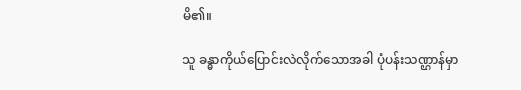မိ၏။

သူ ခန္ဓာကိုယ်ပြောင်းလဲလိုက်သောအခါ ပုံပန်းသဏ္ဌာန်မှာ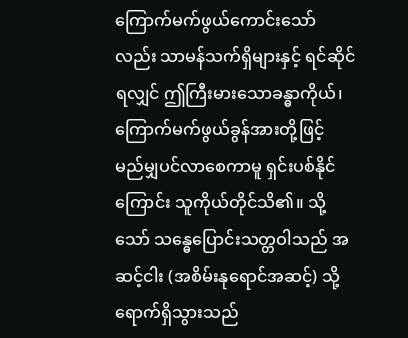ကြောက်မက်ဖွယ်ကောင်းသော်လည်း သာမန်သက်ရှိများနှင့် ရင်ဆိုင်ရလျှင် ဤကြီးမားသောခန္ဓာကိုယ်၊ ကြောက်မက်ဖွယ်ခွန်အားတို့ဖြင့် မည်မျှပင်လာစေကာမူ ရှင်းပစ်နိုင်ကြောင်း သူကိုယ်တိုင်သိ၏။ သို့သော် သန္ဓေပြောင်းသတ္တဝါသည် အဆင့်ငါး (အစိမ်းနုရောင်အဆင့်) သို့ ရောက်ရှိသွားသည်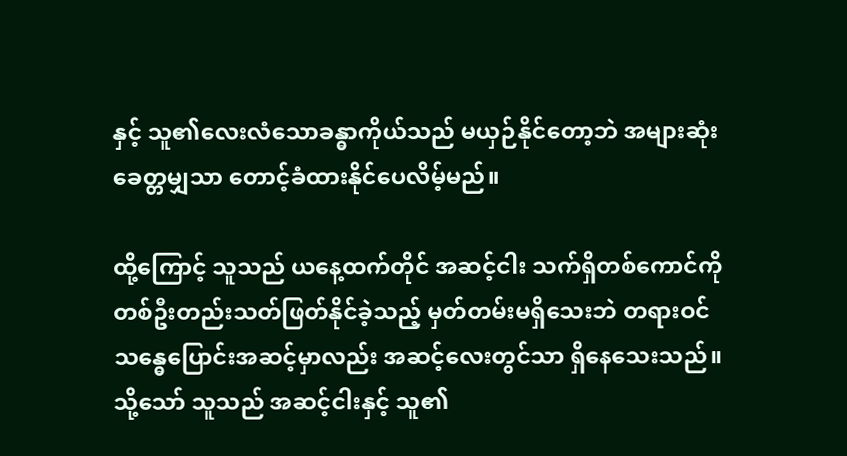နှင့် သူ၏လေးလံသောခန္ဓာကိုယ်သည် မယှဉ်နိုင်တော့ဘဲ အများဆုံး ခေတ္တမျှသာ တောင့်ခံထားနိုင်ပေလိမ့်မည်။

ထို့ကြောင့် သူသည် ယနေ့ထက်တိုင် အဆင့်ငါး သက်ရှိတစ်ကောင်ကို တစ်ဦးတည်းသတ်ဖြတ်နိုင်ခဲ့သည့် မှတ်တမ်းမရှိသေးဘဲ တရားဝင် သန္ဓေပြောင်းအဆင့်မှာလည်း အဆင့်လေးတွင်သာ ရှိနေသေးသည်။ သို့သော် သူသည် အဆင့်ငါးနှင့် သူ၏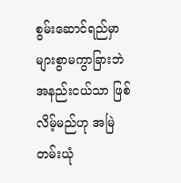စွမ်းဆောင်ရည်မှာ များစွာမကွာခြားဘဲ အနည်းငယ်သာ ဖြစ်လိမ့်မည်ဟု အမြဲတမ်းယုံ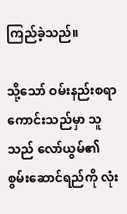ကြည်ခဲ့သည်။

သို့သော် ဝမ်းနည်းစရာကောင်းသည်မှာ သူသည် လော်ယွမ်၏စွမ်းဆောင်ရည်ကို လုံး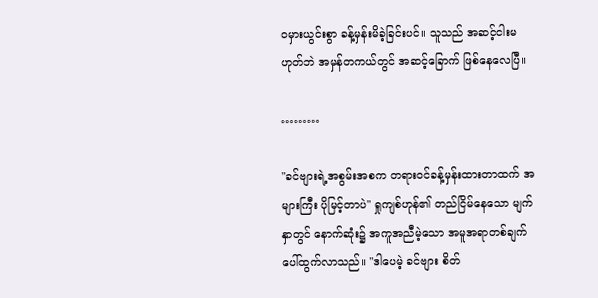ဝမှားယွင်းစွာ ခန့်မှန်းမိခဲ့ခြင်းပင်။ သူသည် အဆင့်ငါးမဟုတ်ဘဲ အမှန်တကယ်တွင် အဆင့်ခြောက် ဖြစ်နေလေပြီ။

………

"ခင်ဗျားရဲ့အစွမ်းအစက တရားဝင်ခန့်မှန်းထားတာထက် အများကြီး ပိုမြင့်တာပဲ" ရှုကျစ်ဟုန်၏ တည်ငြိမ်နေသော မျက်နှာတွင် နောက်ဆုံး၌ အကူအညီမဲ့သော အမူအရာတစ်ချက် ပေါ်ထွက်လာသည်။ "ဒါပေမဲ့ ခင်ဗျား စိတ်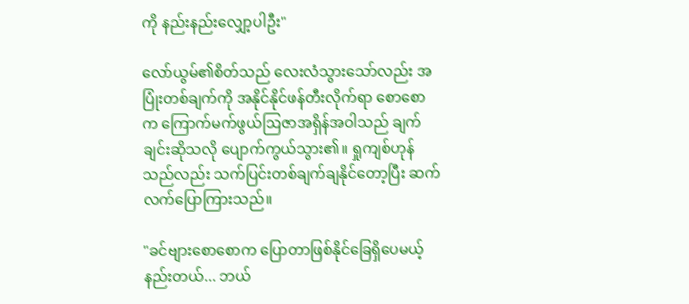ကို နည်းနည်းလျှော့ပါဦး"

လော်ယွမ်၏စိတ်သည် လေးလံသွားသော်လည်း အပြုံးတစ်ချက်ကို အနိုင်နိုင်ဖန်တီးလိုက်ရာ စောစောက ကြောက်မက်ဖွယ်ဩဇာအရှိန်အဝါသည် ချက်ချင်းဆိုသလို ပျောက်ကွယ်သွား၏။ ရှုကျစ်ဟုန်သည်လည်း သက်ပြင်းတစ်ချက်ချနိုင်တော့ပြီး ဆက်လက်ပြောကြားသည်။

"ခင်ဗျားစောစောက ပြောတာဖြစ်နိုင်ခြေရှိပေမယ့် နည်းတယ်... ဘယ်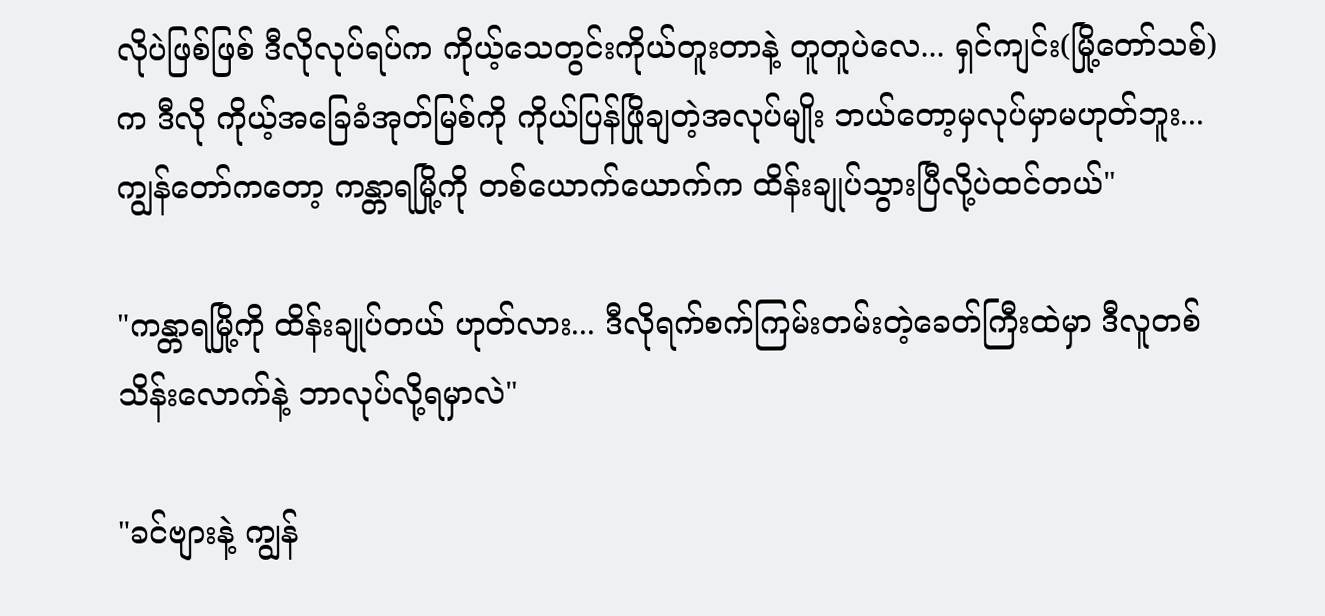လိုပဲဖြစ်ဖြစ် ဒီလိုလုပ်ရပ်က ကိုယ့်သေတွင်းကိုယ်တူးတာနဲ့ တူတူပဲလေ... ရှင်ကျင်း(မြို့တော်သစ်)က ဒီလို ကိုယ့်အခြေခံအုတ်မြစ်ကို ကိုယ်ပြန်ဖြိုချတဲ့အလုပ်မျိုး ဘယ်တော့မှလုပ်မှာမဟုတ်ဘူး... ကျွန်တော်ကတော့ ကန္တာရမြို့ကို တစ်ယောက်ယောက်က ထိန်းချုပ်သွားပြီလို့ပဲထင်တယ်"

"ကန္တာရမြို့ကို ထိန်းချုပ်တယ် ဟုတ်လား... ဒီလိုရက်စက်ကြမ်းတမ်းတဲ့ခေတ်ကြီးထဲမှာ ဒီလူတစ်သိန်းလောက်နဲ့ ဘာလုပ်လို့ရမှာလဲ"

"ခင်ဗျားနဲ့ ကျွန်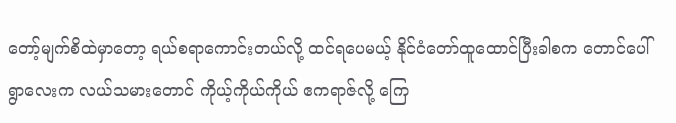တော့်မျက်စိထဲမှာတော့ ရယ်စရာကောင်းတယ်လို့ ထင်ရပေမယ့် နိုင်ငံတော်ထူထောင်ပြီးခါစက တောင်ပေါ်ရွာလေးက လယ်သမားတောင် ကိုယ့်ကိုယ်ကိုယ် ဧကရာဇ်လို့ ကြေ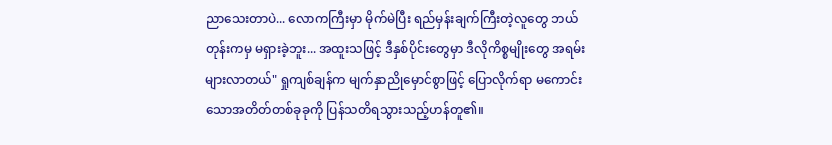ညာသေးတာပဲ... လောကကြီးမှာ မိုက်မဲပြီး ရည်မှန်းချက်ကြီးတဲ့လူတွေ ဘယ်တုန်းကမှ မရှားခဲ့ဘူး... အထူးသဖြင့် ဒီနှစ်ပိုင်းတွေမှာ ဒီလိုကိစ္စမျိုးတွေ အရမ်းများလာတယ်" ရှုကျစ်ချန်က မျက်နှာညိုမှောင်စွာဖြင့် ပြောလိုက်ရာ မကောင်းသောအတိတ်တစ်ခုခုကို ပြန်သတိရသွားသည့်ဟန်တူ၏။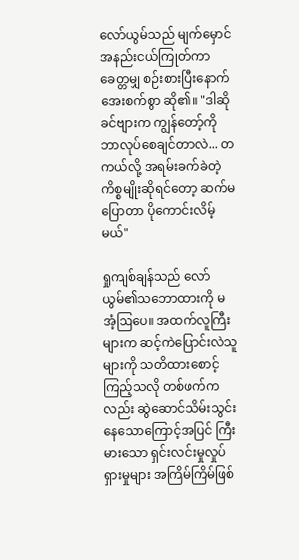လော်ယွမ်သည် မျက်မှောင်အနည်းငယ်ကြုတ်ကာ ခေတ္တမျှ စဉ်းစားပြီးနောက် အေးစက်စွာ ဆို၏။ "ဒါဆို ခင်ဗျားက ကျွန်တော့်ကို ဘာလုပ်စေချင်တာလဲ... တကယ်လို့ အရမ်းခက်ခဲတဲ့ကိစ္စမျိုးဆိုရင်တော့ ဆက်မပြောတာ ပိုကောင်းလိမ့်မယ်"

ရှုကျစ်ချန်သည် လော်ယွမ်၏သဘောထားကို မအံ့ဩပေ။ အထက်လူကြီးများက ဆင့်ကဲပြောင်းလဲသူများကို သတိထားစောင့်ကြည့်သလို တစ်ဖက်ကလည်း ဆွဲဆောင်သိမ်းသွင်းနေသောကြောင့်အပြင် ကြီးမားသော ရှင်းလင်းမှုလှုပ်ရှားမှုများ အကြိမ်ကြိမ်ဖြစ်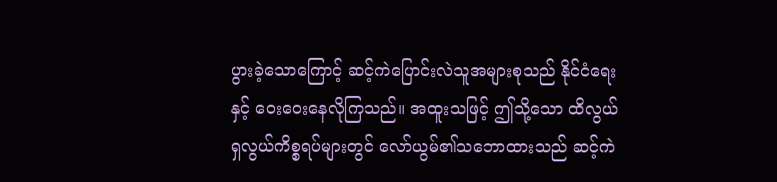ပွားခဲ့သောကြောင့် ဆင့်ကဲပြောင်းလဲသူအများစုသည် နိုင်ငံရေးနှင့် ဝေးဝေးနေလိုကြသည်။ အထူးသဖြင့် ဤသို့သော ထိလွယ်ရှလွယ်ကိစ္စရပ်များတွင် လော်ယွမ်၏သဘောထားသည် ဆင့်ကဲ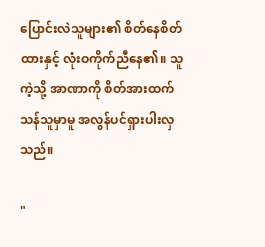ပြောင်းလဲသူများ၏ စိတ်နေစိတ်ထားနှင့် လုံးဝကိုက်ညီနေ၏။ သူကဲ့သို့ အာဏာကို စိတ်အားထက်သန်သူမှာမူ အလွန်ပင်ရှားပါးလှသည်။

"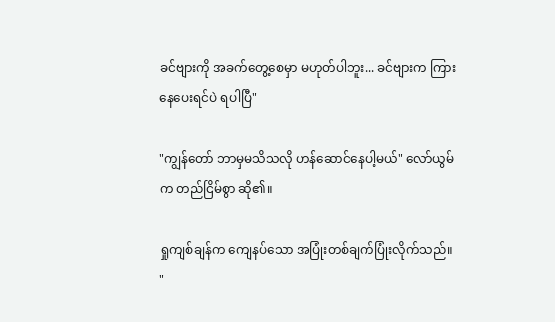ခင်ဗျားကို အခက်တွေ့စေမှာ မဟုတ်ပါဘူး... ခင်ဗျားက ကြားနေပေးရင်ပဲ ရပါပြီ"

"ကျွန်တော် ဘာမှမသိသလို ဟန်ဆောင်နေပါ့မယ်" လော်ယွမ်က တည်ငြိမ်စွာ ဆို၏။

ရှုကျစ်ချန်က ကျေနပ်သော အပြုံးတစ်ချက်ပြုံးလိုက်သည်။ "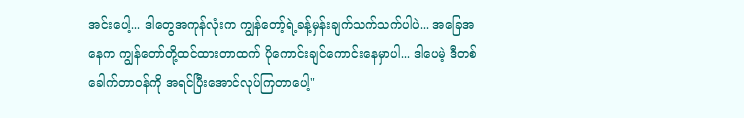အင်းပေါ့... ဒါတွေအကုန်လုံးက ကျွန်တော့်ရဲ့ခန့်မှန်းချက်သက်သက်ပါပဲ... အခြေအနေက ကျွန်တော်တို့ထင်ထားတာထက် ပိုကောင်းချင်ကောင်းနေမှာပါ... ဒါပေမဲ့ ဒီတစ်ခေါက်တာဝန်ကို အရင်ပြီးအောင်လုပ်ကြတာပေါ့"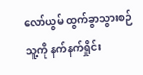လော်ယွမ် ထွက်ခွာသွားစဉ် သူ့ကို နက်နက်ရှိုင်း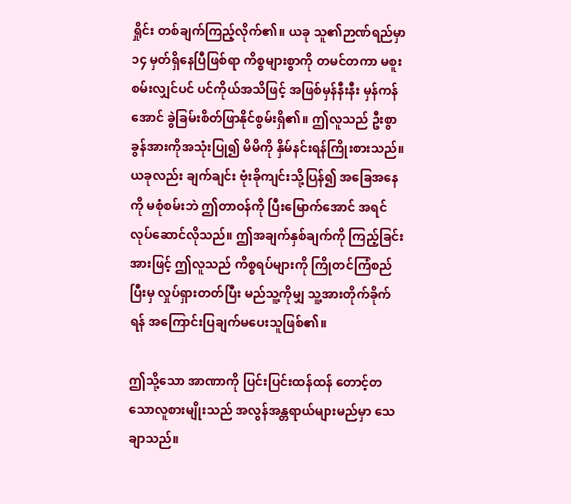ရှိုင်း တစ်ချက်ကြည့်လိုက်၏။ ယခု သူ၏ဉာဏ်ရည်မှာ ၁၄ မှတ်ရှိနေပြီဖြစ်ရာ ကိစ္စများစွာကို တမင်တကာ မစူးစမ်းလျှင်ပင် ပင်ကိုယ်အသိဖြင့် အဖြစ်မှန်နီးနီး မှန်ကန်အောင် ခွဲခြမ်းစိတ်ဖြာနိုင်စွမ်းရှိ၏။ ဤလူသည် ဦးစွာ ခွန်အားကိုအသုံးပြု၍ မိမိကို နှိမ်နင်းရန်ကြိုးစားသည်။ ယခုလည်း ချက်ချင်း ဗုံးခိုကျင်းသို့ပြန်၍ အခြေအနေကို မစုံစမ်းဘဲ ဤတာဝန်ကို ပြီးမြောက်အောင် အရင်လုပ်ဆောင်လိုသည်။ ဤအချက်နှစ်ချက်ကို ကြည့်ခြင်းအားဖြင့် ဤလူသည် ကိစ္စရပ်များကို ကြိုတင်ကြံစည်ပြီးမှ လှုပ်ရှားတတ်ပြီး မည်သူ့ကိုမျှ သူ့အားတိုက်ခိုက်ရန် အကြောင်းပြချက်မပေးသူဖြစ်၏။

ဤသို့သော အာဏာကို ပြင်းပြင်းထန်ထန် တောင့်တသောလူစားမျိုးသည် အလွန်အန္တရာယ်များမည်မှာ သေချာသည်။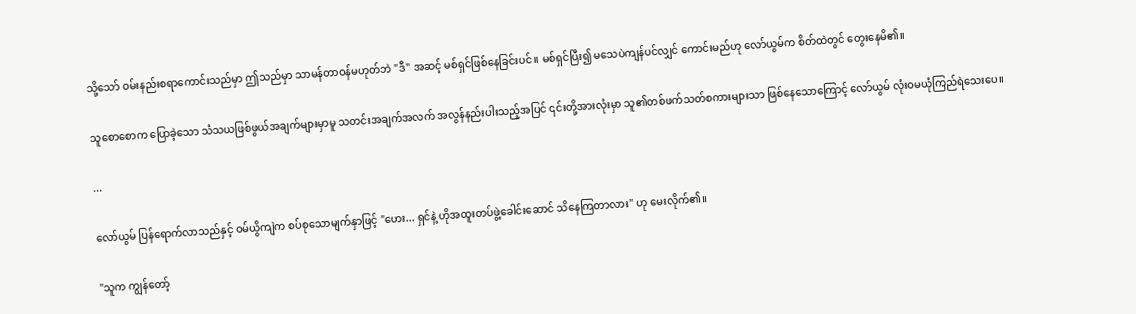သို့သော် ဝမ်းနည်းစရာကောင်းသည်မှာ ဤသည်မှာ သာမန်တာဝန်မဟုတ်ဘဲ "ဒီ" အဆင့် မစ်ရှင်ဖြစ်နေခြင်းပင်။ မစ်ရှင်ပြီး၍ မသေပဲကျန်ပင်လျှင် ကောင်းမည်ဟု လော်ယွမ်က စိတ်ထဲတွင် တွေးနေမိ၏။

သူစောစောက ပြောခဲ့သော သံသယဖြစ်ဖွယ်အချက်များမှာမူ သတင်းအချက်အလက် အလွန်နည်းပါးသည့်အပြင် ၎င်းတို့အားလုံးမှာ သူ၏တစ်ဖက်သတ်စကားများသာ ဖြစ်နေသောကြောင့် လော်ယွမ် လုံးဝမယုံကြည်ရဲသေးပေ။

...

လော်ယွမ် ပြန်ရောက်လာသည်နှင့် ဝမ်ယွိကျဲက စပ်စုသောမျက်နှာဖြင့် "ဟေး... ရှင်နဲ့ ဟိုအထူးတပ်ဖွဲ့ခေါင်းဆောင် သိနေကြတာလား" ဟု မေးလိုက်၏။

"သူက ကျွန်တော့်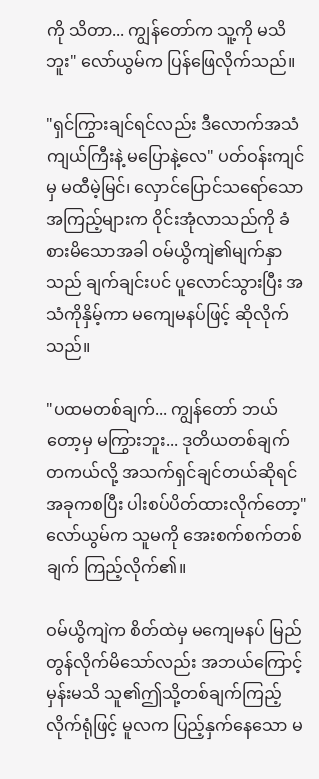ကို သိတာ... ကျွန်တော်က သူ့ကို မသိဘူး" လော်ယွမ်က ပြန်ဖြေလိုက်သည်။

"ရှင်ကြွားချင်ရင်လည်း ဒီလောက်အသံကျယ်ကြီးနဲ့ မပြောနဲ့လေ" ပတ်ဝန်းကျင်မှ မထီမဲ့မြင်၊ လှောင်ပြောင်သရော်သော အကြည့်များက ဝိုင်းအုံလာသည်ကို ခံစားမိသောအခါ ဝမ်ယွိကျဲ၏မျက်နှာသည် ချက်ချင်းပင် ပူလောင်သွားပြီး အသံကိုနှိမ့်ကာ မကျေမနပ်ဖြင့် ဆိုလိုက်သည်။

"ပထမတစ်ချက်... ကျွန်တော် ဘယ်တော့မှ မကြွားဘူး... ဒုတိယတစ်ချက် တကယ်လို့ အသက်ရှင်ချင်တယ်ဆိုရင် အခုကစပြီး ပါးစပ်ပိတ်ထားလိုက်တော့" လော်ယွမ်က သူမကို အေးစက်စက်တစ်ချက် ကြည့်လိုက်၏။

ဝမ်ယွိကျဲက စိတ်ထဲမှ မကျေမနပ် မြည်တွန်လိုက်မိသော်လည်း အဘယ်ကြောင့်မှန်းမသိ သူ၏ဤသို့တစ်ချက်ကြည့်လိုက်ရုံဖြင့် မူလက ပြည့်နှက်နေသော မ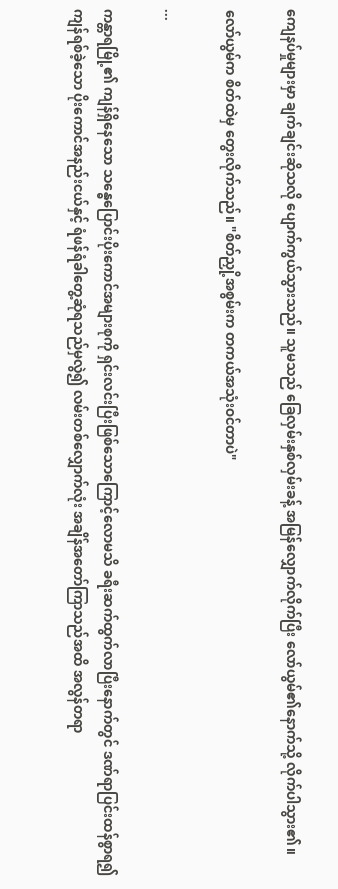ကျေနပ်မှုများမှာ ချက်ချင်းဆိုသလို ပျောက်ကွယ်သွားသည်။ သူမသည် ခြေလှမ်းနှစ်လှမ်းခန့် အမြန်လျှောက်လိုက်ပြီး လော်ယွမ်၏နောက်သို့ လိုက်ပါသွား၏။

လော်ယွမ်က စိတ်ထဲမှ တွေးလိုက်သည်။ "စိတ်ညှို့အစွမ်းက တကယ်အသုံးဝင်တာပဲ"

...

ကန္တာရမြို့၏ ကျန်ရှိနေသော သန္ဓေပြောင်းပိုးကောင်အများစုကို ရှင်းလင်းပြီးဖြစ်သောကြောင့်လောမသိ ခရီးဆက်ထွက်လာပြီးနောက်တွင် ဒဏ်ရာပြင်းထန်စွာရ၍ ကျန်ရစ်ခဲ့သော ပိုးကောင်အနည်းငယ်နှင့် ရံဖန်ရံခါတွေ့ဆုံရသည်မှလွဲ၍ လမ်းတစ်လျှောက်လုံး အချိန်အတော်ကြာသည်အထိ အလွန်တရာ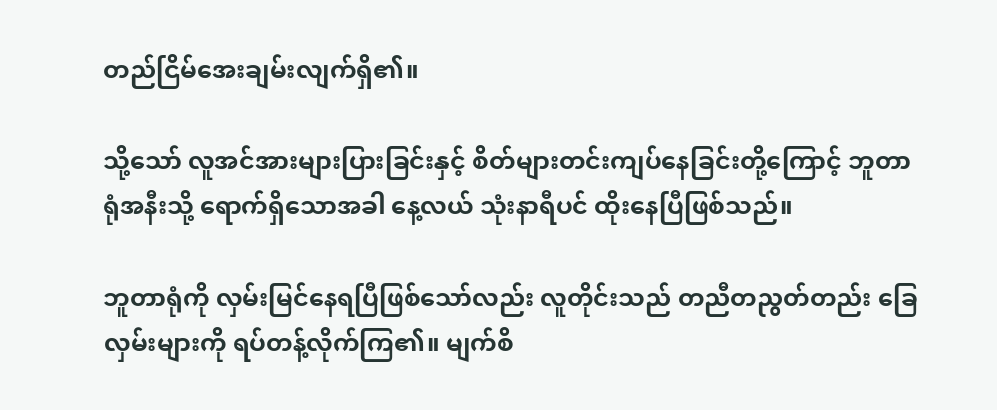တည်ငြိမ်အေးချမ်းလျက်ရှိ၏။

သို့သော် လူအင်အားများပြားခြင်းနှင့် စိတ်များတင်းကျပ်နေခြင်းတို့ကြောင့် ဘူတာရုံအနီးသို့ ရောက်ရှိသောအခါ နေ့လယ် သုံးနာရီပင် ထိုးနေပြီဖြစ်သည်။

ဘူတာရုံကို လှမ်းမြင်နေရပြီဖြစ်သော်လည်း လူတိုင်းသည် တညီတညွတ်တည်း ခြေလှမ်းများကို ရပ်တန့်လိုက်ကြ၏။ မျက်စိ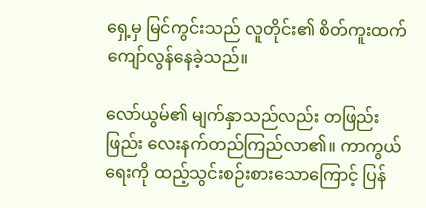ရှေ့မှ မြင်ကွင်းသည် လူတိုင်း၏ စိတ်ကူးထက် ကျော်လွန်နေခဲ့သည်။

လော်ယွမ်၏ မျက်နှာသည်လည်း တဖြည်းဖြည်း လေးနက်တည်ကြည်လာ၏။ ကာကွယ်ရေးကို ထည့်သွင်းစဉ်းစားသောကြောင့် ပြန်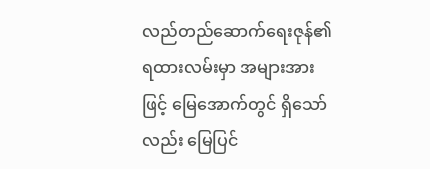လည်တည်ဆောက်ရေးဇုန်၏ ရထားလမ်းမှာ အများအားဖြင့် မြေအောက်တွင် ရှိသော်လည်း မြေပြင်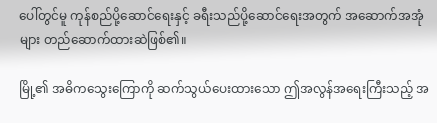ပေါ်တွင်မူ ကုန်စည်ပို့ဆောင်ရေးနှင့် ခရီးသည်ပို့ဆောင်ရေးအတွက် အဆောက်အအုံများ တည်ဆောက်ထားဆဲဖြစ်၏။

မြို့၏ အဓိကသွေးကြောကို ဆက်သွယ်ပေးထားသော ဤအလွန်အရေးကြီးသည့် အ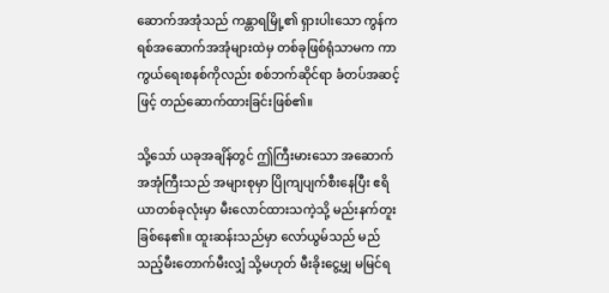ဆောက်အအုံသည် ကန္တာရမြို့၏ ရှားပါးသော ကွန်ကရစ်အဆောက်အအုံများထဲမှ တစ်ခုဖြစ်ရုံသာမက ကာကွယ်ရေးစနစ်ကိုလည်း စစ်ဘက်ဆိုင်ရာ ခံတပ်အဆင့်ဖြင့် တည်ဆောက်ထားခြင်းဖြစ်၏။

သို့သော် ယခုအချိန်တွင် ဤကြီးမားသော အဆောက်အအုံကြီးသည် အများစုမှာ ပြိုကျပျက်စီးနေပြီး ဧရိယာတစ်ခုလုံးမှာ မီးလောင်ထားသကဲ့သို့ မည်းနက်တူးခြစ်နေ၏။ ထူးဆန်းသည်မှာ လော်ယွမ်သည် မည်သည့်မီးတောက်မီးလျှံ သို့မဟုတ် မီးခိုးငွေ့မျှ မမြင်ရ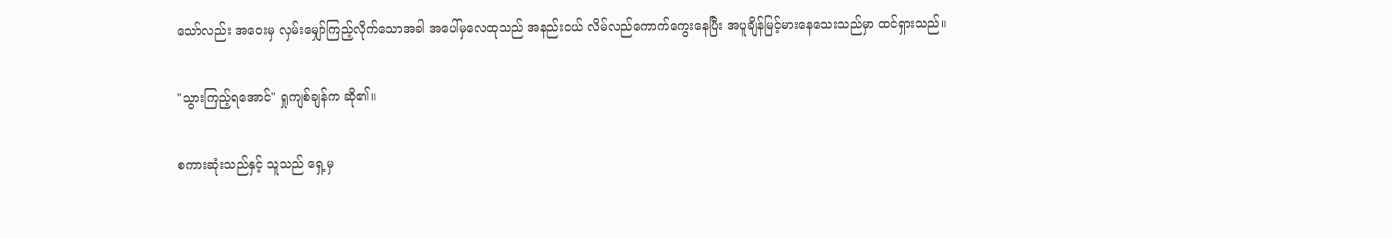သော်လည်း အဝေးမှ လှမ်းမျှော်ကြည့်လိုက်သောအခါ အပေါ်မှလေထုသည် အနည်းငယ် လိမ်လည်ကောက်ကွေးနေပြီး အပူချိန်မြင့်မားနေသေးသည်မှာ ထင်ရှားသည်။

"သွားကြည့်ရအောင်" ရှုကျစ်ချန်က ဆို၏။

စကားဆုံးသည်နှင့် သူသည် ရှေ့မှ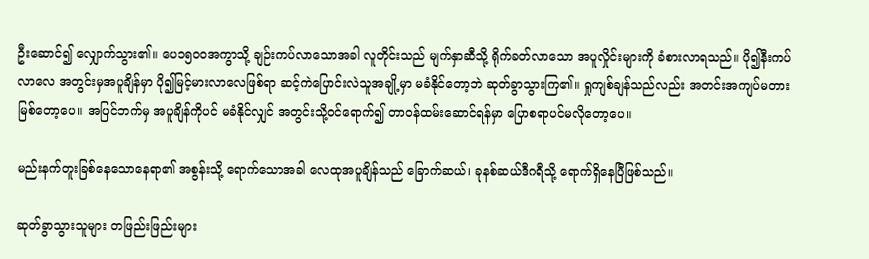ဦးဆောင်၍ လျှောက်သွား၏။ ပေ၁၅၀၀အကွာသို့ ချဉ်းကပ်လာသောအခါ လူတိုင်းသည် မျက်နှာဆီသို့ ရိုက်ခတ်လာသော အပူလှိုင်းများကို ခံစားလာရသည်။ ပို၍နီးကပ်လာလေ အတွင်းမှအပူချိန်မှာ ပို၍မြင့်မားလာလေဖြစ်ရာ ဆင့်ကဲပြောင်းလဲသူအချို့မှာ မခံနိုင်တော့ဘဲ ဆုတ်ခွာသွားကြ၏။ ရှုကျစ်ချန်သည်လည်း အတင်းအကျပ်မတားမြစ်တော့ပေ။ အပြင်ဘက်မှ အပူချိန်ကိုပင် မခံနိုင်လျှင် အတွင်းသို့ဝင်ရောက်၍ တာဝန်ထမ်းဆောင်ရန်မှာ ပြောစရာပင်မလိုတော့ပေ။

မည်းနက်တူးခြစ်နေသောနေရာ၏ အစွန်းသို့ ရောက်သောအခါ လေထုအပူချိန်သည် ခြောက်ဆယ်၊ ခုနစ်ဆယ်ဒီဂရီသို့ ရောက်ရှိနေပြီဖြစ်သည်။

ဆုတ်ခွာသွားသူများ တဖြည်းဖြည်းများ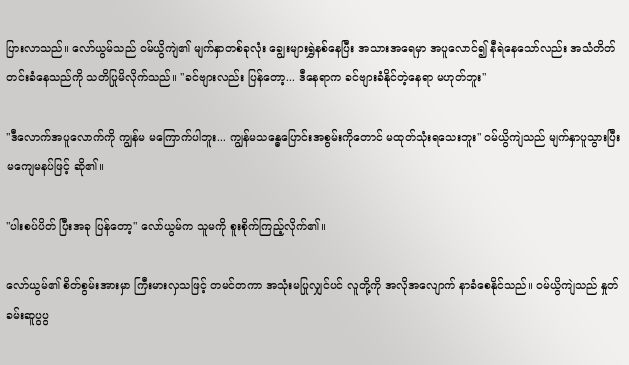ပြားလာသည်။ လော်ယွမ်သည် ဝမ်ယွိကျဲ၏ မျက်နှာတစ်ခုလုံး ချွေးများရွှဲနစ်နေပြီး အသားအရေမှာ အပူလောင်၍ နီရဲနေသော်လည်း အသံတိတ်တင်းခံနေသည်ကို သတိပြုမိလိုက်သည်။ "ခင်ဗျားလည်း ပြန်တော့... ဒီနေရာက ခင်ဗျားခံနိုင်တဲ့နေရာ မဟုတ်ဘူး"

"ဒီလောက်အပူလောက်ကို ကျွန်မ မကြောက်ပါဘူး... ကျွန်မသန္ဓေပြောင်းအစွမ်းကိုတောင် မထုတ်သုံးရသေးဘူး" ဝမ်ယွိကျဲသည် မျက်နှာပူသွားပြီး မကျေမနပ်ဖြင့် ဆို၏။

"ပါးစပ်ပိတ် ပြီးအခု ပြန်တော့" လော်ယွမ်က သူမကို စူးစိုက်ကြည့်လိုက်၏။

လော်ယွမ်၏ စိတ်စွမ်းအားမှာ ကြီးမားလှသဖြင့် တမင်တကာ အသုံးမပြုလျှင်ပင် လူတို့ကို အလိုအလျောက် နာခံစေနိုင်သည်။ ဝမ်ယွိကျဲသည် နှုတ်ခမ်းဆူပွပွ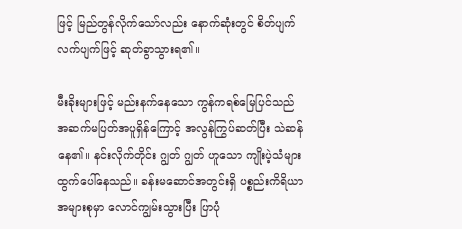ဖြင့် မြည်တွန်လိုက်သော်လည်း နောက်ဆုံးတွင် စိတ်ပျက်လက်ပျက်ဖြင့် ဆုတ်ခွာသွားရ၏။

မီးခိုးများဖြင့် မည်းနက်နေသော ကွန်ကရစ်မြေပြင်သည် အဆက်မပြတ်အပူရှိန်ကြောင့် အလွန်ကြွပ်ဆတ်ပြီး သဲဆန်နေ၏။ နင်းလိုက်တိုင်း ဂျွတ် ဂျွတ် ဟူသော ကျိုးပဲ့သံများ ထွက်ပေါ်နေသည်။ ခန်းမဆောင်အတွင်းရှိ ပစ္စည်းကိရိယာအများစုမှာ လောင်ကျွမ်းသွားပြီး ပြာပုံ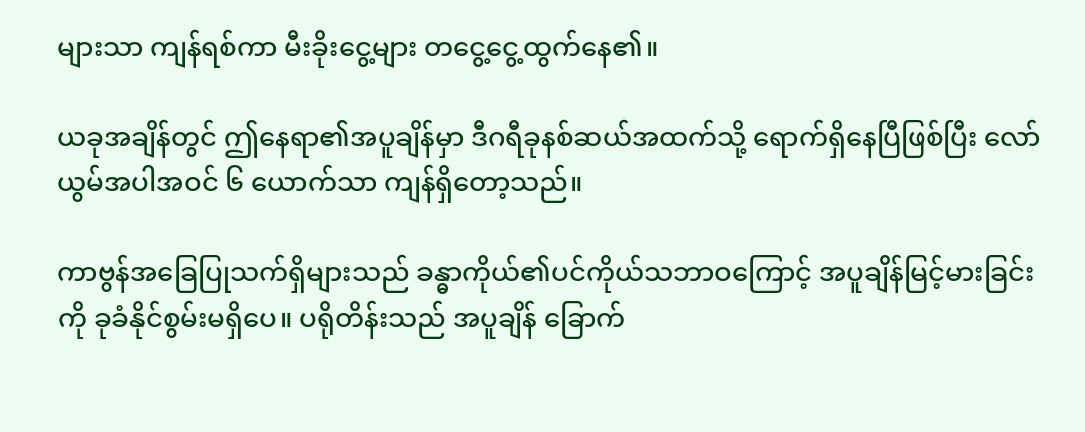များသာ ကျန်ရစ်ကာ မီးခိုးငွေ့များ တငွေ့ငွေ့ထွက်နေ၏။

ယခုအချိန်တွင် ဤနေရာ၏အပူချိန်မှာ ဒီဂရီခုနစ်ဆယ်အထက်သို့ ရောက်ရှိနေပြီဖြစ်ပြီး လော်ယွမ်အပါအဝင် ၆ ယောက်သာ ကျန်ရှိတော့သည်။

ကာဗွန်အခြေပြုသက်ရှိများသည် ခန္ဓာကိုယ်၏ပင်ကိုယ်သဘာဝကြောင့် အပူချိန်မြင့်မားခြင်းကို ခုခံနိုင်စွမ်းမရှိပေ။ ပရိုတိန်းသည် အပူချိန် ခြောက်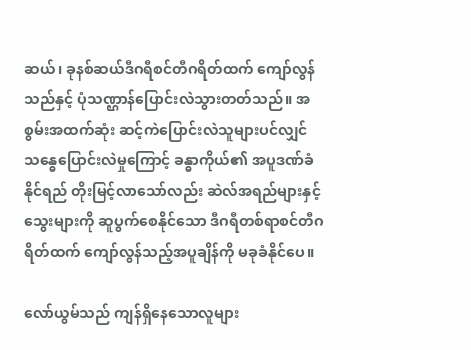ဆယ်၊ ခုနစ်ဆယ်ဒီဂရီစင်တီဂရိတ်ထက် ကျော်လွန်သည်နှင့် ပုံသဏ္ဌာန်ပြောင်းလဲသွားတတ်သည်။ အစွမ်းအထက်ဆုံး ဆင့်ကဲပြောင်းလဲသူများပင်လျှင် သန္ဓေပြောင်းလဲမှုကြောင့် ခန္ဓာကိုယ်၏ အပူဒဏ်ခံနိုင်ရည် တိုးမြင့်လာသော်လည်း ဆဲလ်အရည်များနှင့် သွေးများကို ဆူပွက်စေနိုင်သော ဒီဂရီတစ်ရာစင်တီဂရိတ်ထက် ကျော်လွန်သည့်အပူချိန်ကို မခုခံနိုင်ပေ။

လော်ယွမ်သည် ကျန်ရှိနေသောလူများ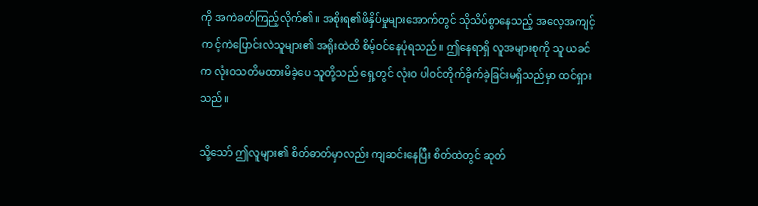ကို အကဲခတ်ကြည့်လိုက်၏။ အစိုးရ၏ဖိနှိပ်မှုများအောက်တွင် သိုသိပ်စွာနေသည့် အလေ့အကျင့်က င့်ကဲပြောင်းလဲသူများ၏ အရိုးထဲထိ စိမ့်ဝင်နေပုံရသည်။ ဤနေရာရှိ လူအများစုကို သူ ယခင်က လုံးဝသတိမထားမိခဲ့ပေ သူတို့သည် ရှေ့တွင် လုံးဝ ပါဝင်တိုက်ခိုက်ခဲ့ခြင်းမရှိသည်မှာ ထင်ရှားသည်။

သို့သော် ဤလူများ၏ စိတ်ဓာတ်မှာလည်း ကျဆင်းနေပြီး စိတ်ထဲတွင် ဆုတ်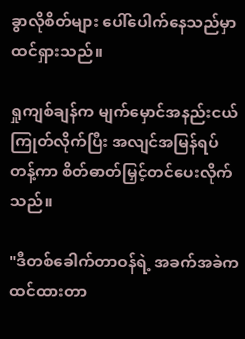ခွာလိုစိတ်များ ပေါ်ပေါက်နေသည်မှာ ထင်ရှားသည်။

ရှုကျစ်ချန်က မျက်မှောင်အနည်းငယ်ကြုတ်လိုက်ပြီး အလျင်အမြန်ရပ်တန့်ကာ စိတ်ဓာတ်မြှင့်တင်ပေးလိုက်သည်။

"ဒီတစ်ခေါက်တာဝန်ရဲ့ အခက်အခဲက ထင်ထားတာ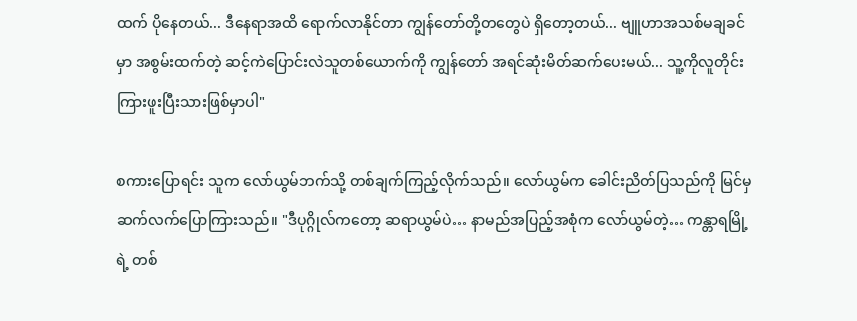ထက် ပိုနေတယ်... ဒီနေရာအထိ ရောက်လာနိုင်တာ ကျွန်တော်တို့တတွေပဲ ရှိတော့တယ်... ဗျူဟာအသစ်မချခင်မှာ အစွမ်းထက်တဲ့ ဆင့်ကဲပြောင်းလဲသူတစ်ယောက်ကို ကျွန်တော် အရင်ဆုံးမိတ်ဆက်ပေးမယ်... သူ့ကိုလူတိုင်း ကြားဖူးပြီးသားဖြစ်မှာပါ"

စကားပြောရင်း သူက လော်ယွမ်ဘက်သို့ တစ်ချက်ကြည့်လိုက်သည်။ လော်ယွမ်က ခေါင်းညိတ်ပြသည်ကို မြင်မှ ဆက်လက်ပြောကြားသည်။ "ဒီပုဂ္ဂိုလ်ကတော့ ဆရာယွမ်ပဲ… နာမည်အပြည့်အစုံက လော်ယွမ်တဲ့… ကန္တာရမြို့ရဲ့ တစ်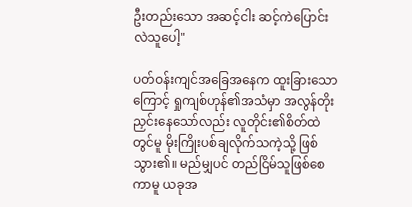ဦးတည်းသော အဆင့်ငါး ဆင့်ကဲပြောင်းလဲသူပေါ့"

ပတ်ဝန်းကျင်အခြေအနေက ထူးခြားသောကြောင့် ရှုကျစ်ဟုန်၏အသံမှာ အလွန်တိုးညှင်းနေသော်လည်း လူတိုင်း၏စိတ်ထဲတွင်မူ မိုးကြိုးပစ်ချလိုက်သကဲ့သို့ ဖြစ်သွား၏။ မည်မျှပင် တည်ငြိမ်သူဖြစ်စေကာမူ ယခုအ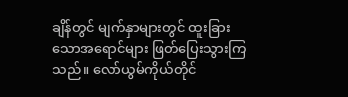ချိန်တွင် မျက်နှာများတွင် ထူးခြားသောအရောင်များ ဖြတ်ပြေးသွားကြသည်။ လော်ယွမ်ကိုယ်တိုင်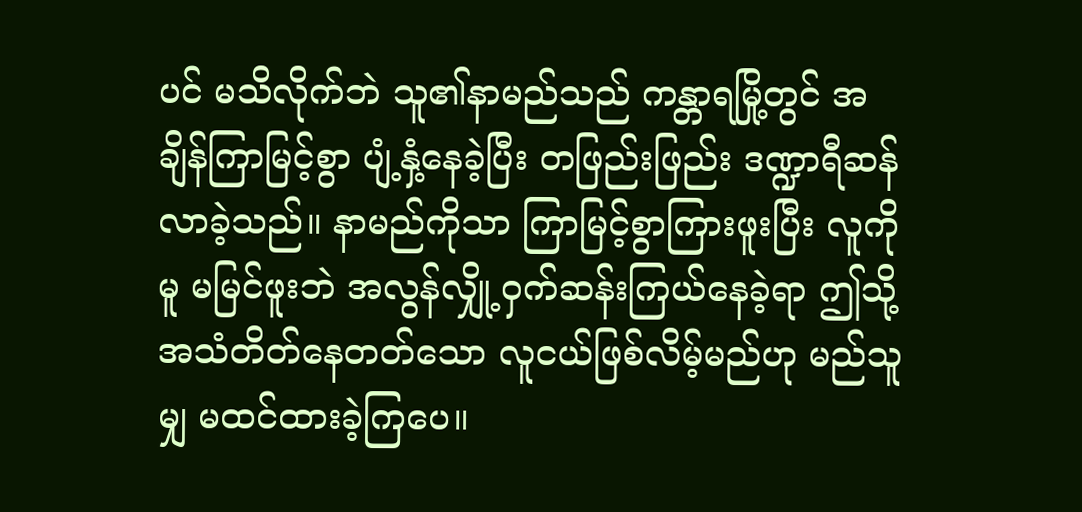ပင် မသိလိုက်ဘဲ သူ၏နာမည်သည် ကန္တာရမြို့တွင် အချိန်ကြာမြင့်စွာ ပျံ့နှံ့နေခဲ့ပြီး တဖြည်းဖြည်း ဒဏ္ဍာရီဆန်လာခဲ့သည်။ နာမည်ကိုသာ ကြာမြင့်စွာကြားဖူးပြီး လူကိုမူ မမြင်ဖူးဘဲ အလွန်လျှို့ဝှက်ဆန်းကြယ်နေခဲ့ရာ ဤသို့ အသံတိတ်နေတတ်သော လူငယ်ဖြစ်လိမ့်မည်ဟု မည်သူမျှ မထင်ထားခဲ့ကြပေ။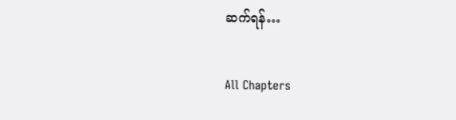ဆက်ရန်…

All Chapters